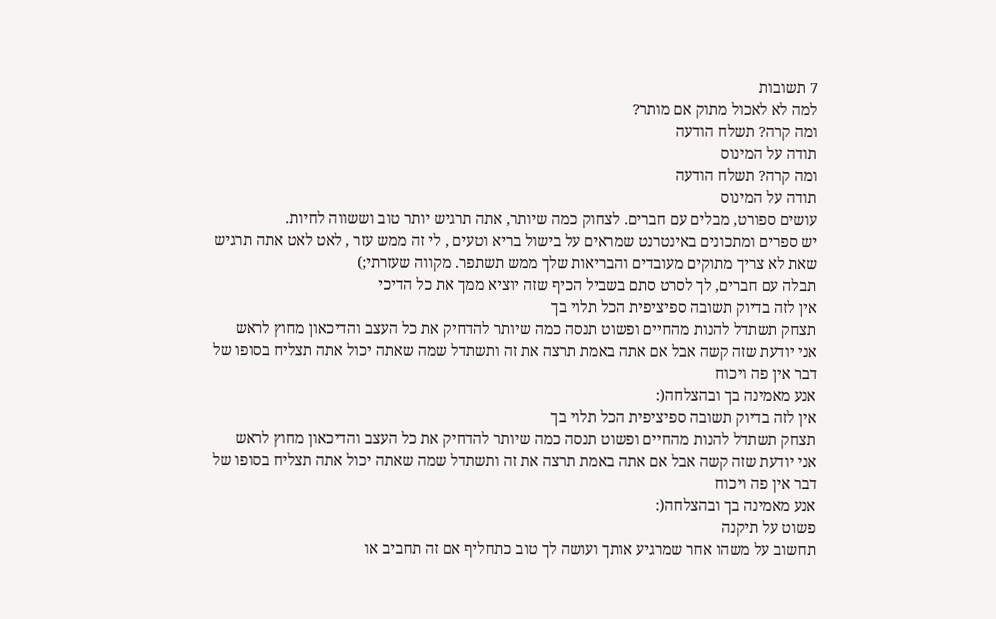7 תשובות
למה לא לאכול מתוק אם מותר?
ומה קרה? תשלח הודעה
תודה על המינוס
ומה קרה? תשלח הודעה
תודה על המינוס
עושים ספורט, מבלים עם חברים. לצחוק כמה שיותר, אתה תרגיש יותר טוב וששווה לחיות.
יש ספרים ומתכונים באינטרנט שמראים על בישול בריא וטעים , לי זה ממש עזר , לאט לאט אתה תרגיש שאת לא צריך מתוקים מעובדים והבריאות שלך ממש תשתפר. מקווה שעזרתי;)
תבלה עם חברים, לך לסרט סתם בשביל הכיף שזה יוציא ממך את כל הדיכי
אין לזה בדיוק תשובה ספיציפית הכל תלוי בך
תצחק תשתדל להנות מהחיים ופשוט תנסה כמה שיותר להדחיק את כל העצב והדיכאון מחוץ לראש
אני יודעת שזה קשה אבל אם אתה באמת תרצה את זה ותשתדל שמה שאתה יכול אתה תצליח בסופו של דבר אין פה ויכוח
אנע מאמינה בך ובהצלחה(:
אין לזה בדיוק תשובה ספיציפית הכל תלוי בך
תצחק תשתדל להנות מהחיים ופשוט תנסה כמה שיותר להדחיק את כל העצב והדיכאון מחוץ לראש
אני יודעת שזה קשה אבל אם אתה באמת תרצה את זה ותשתדל שמה שאתה יכול אתה תצליח בסופו של דבר אין פה ויכוח
אנע מאמינה בך ובהצלחה(:
פשוט על תיקנה
תחשוב על משהו אחר שמרגיע אותך ועושה לך טוב כתחליף אם זה תחביב או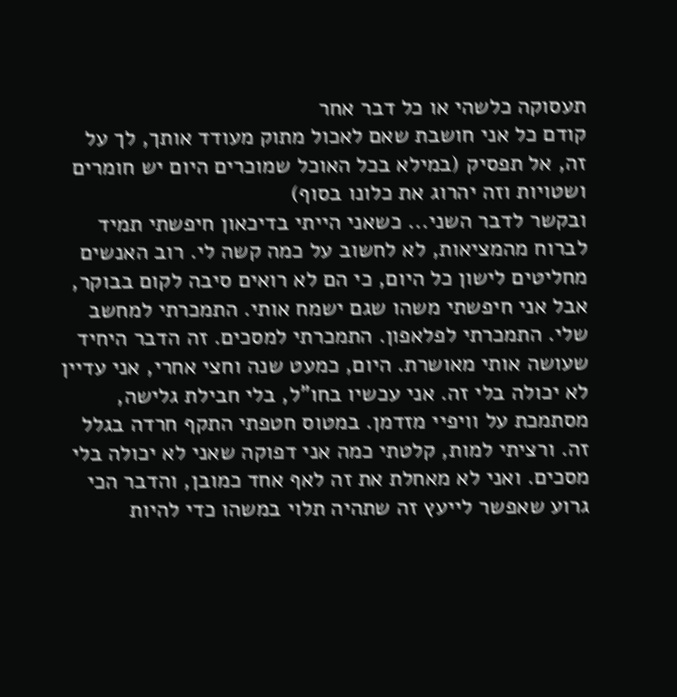תעסוקה כלשהי או כל דבר אחר
קודם כל אני חושבת שאם לאכול מתוק מעודד אותך, לך על זה, אל תפסיק (במילא בכל האוכל שמוכרים היום יש חומרים ושטויות וזה יהרוג את כלונו בסוף)
ובקשר לדבר השני... כשאני הייתי בדיכאון חיפשתי תמיד לברוח מהמציאות, לא לחשוב על כמה קשה לי. רוב האנשים מחליטים לישון כל היום, כי הם לא רואים סיבה לקום בבוקר, אבל אני חיפשתי משהו שגם ישמח אותי. התמכרתי למחשב שלי. התמכרתי לפלאפון. התמכרתי למסכים. זה הדבר היחיד שעושה אותי מאושרת. היום, כמעט שנה וחצי אחרי, אני עדיין לא יכולה בלי זה. אני עכשיו בחו"ל, בלי חבילת גלישה, מסתמכת על וויפיי מזדמן. במטוס חטפתי התקף חרדה בגלל זה. ורציתי למות, קלטתי כמה אני דפוקה שאני לא יכולה בלי מסכים. ואני לא מאחלת את זה לאף אחד כמובן, והדבר הכי גרוע שאפשר לייעץ זה שתהיה תלוי במשהו כדי להיות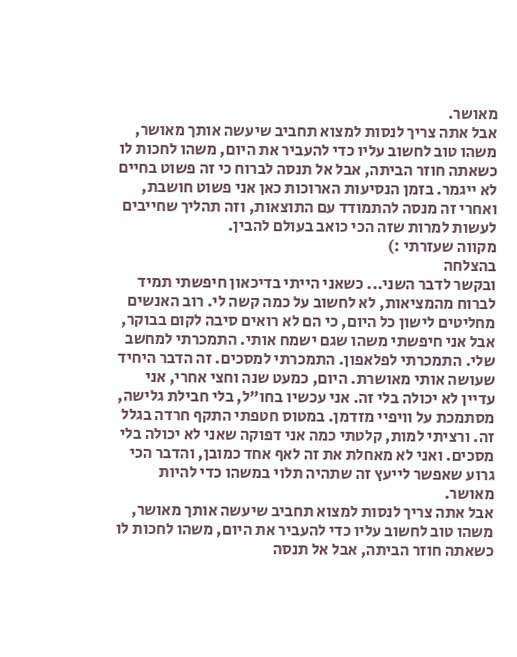מאושר.
אבל אתה צריך לנסות למצוא תחביב שיעשה אותך מאושר, משהו טוב לחשוב עליו כדי להעביר את היום, משהו לחכות לו כשאתה חוזר הביתה, אבל אל תנסה לברוח כי זה פשוט בחיים לא ייגמר. בזמן הנסיעות הארוכות כאן אני פשוט חושבת, ואחרי זה מנסה להתמודד עם התוצאות, וזה תהליך שחייבים לעשות למרות שזה הכי כואב בעולם להבין.
מקווה שעזרתי :)
בהצלחה
ובקשר לדבר השני... כשאני הייתי בדיכאון חיפשתי תמיד לברוח מהמציאות, לא לחשוב על כמה קשה לי. רוב האנשים מחליטים לישון כל היום, כי הם לא רואים סיבה לקום בבוקר, אבל אני חיפשתי משהו שגם ישמח אותי. התמכרתי למחשב שלי. התמכרתי לפלאפון. התמכרתי למסכים. זה הדבר היחיד שעושה אותי מאושרת. היום, כמעט שנה וחצי אחרי, אני עדיין לא יכולה בלי זה. אני עכשיו בחו"ל, בלי חבילת גלישה, מסתמכת על וויפיי מזדמן. במטוס חטפתי התקף חרדה בגלל זה. ורציתי למות, קלטתי כמה אני דפוקה שאני לא יכולה בלי מסכים. ואני לא מאחלת את זה לאף אחד כמובן, והדבר הכי גרוע שאפשר לייעץ זה שתהיה תלוי במשהו כדי להיות מאושר.
אבל אתה צריך לנסות למצוא תחביב שיעשה אותך מאושר, משהו טוב לחשוב עליו כדי להעביר את היום, משהו לחכות לו כשאתה חוזר הביתה, אבל אל תנסה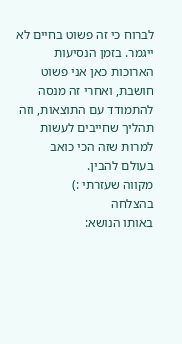לברוח כי זה פשוט בחיים לא ייגמר. בזמן הנסיעות הארוכות כאן אני פשוט חושבת, ואחרי זה מנסה להתמודד עם התוצאות, וזה תהליך שחייבים לעשות למרות שזה הכי כואב בעולם להבין.
מקווה שעזרתי :)
בהצלחה
באותו הנושא: